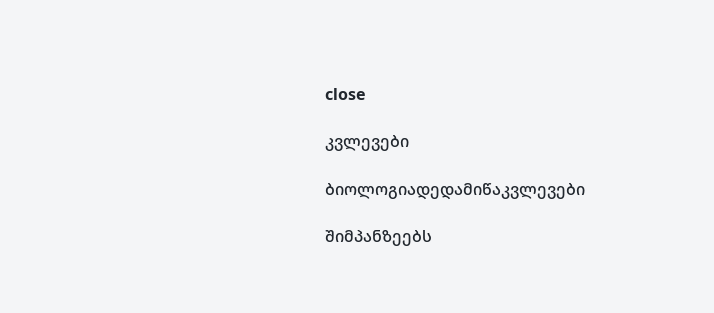close

კვლევები

ბიოლოგიადედამიწაკვლევები

შიმპანზეებს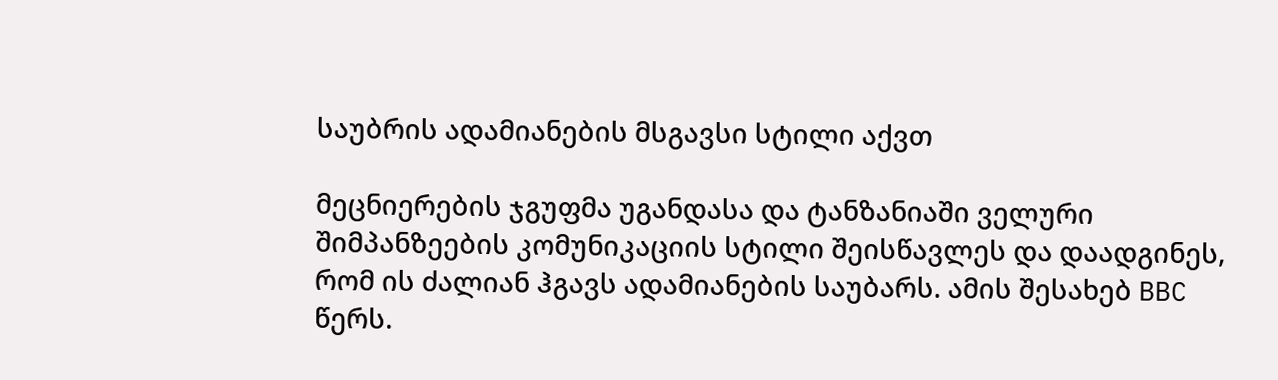საუბრის ადამიანების მსგავსი სტილი აქვთ

მეცნიერების ჯგუფმა უგანდასა და ტანზანიაში ველური შიმპანზეების კომუნიკაციის სტილი შეისწავლეს და დაადგინეს, რომ ის ძალიან ჰგავს ადამიანების საუბარს. ამის შესახებ BBC წერს.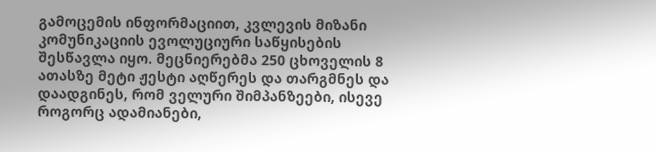გამოცემის ინფორმაციით, კვლევის მიზანი კომუნიკაციის ევოლუციური საწყისების შესწავლა იყო. მეცნიერებმა 250 ცხოველის 8 ათასზე მეტი ჟესტი აღწერეს და თარგმნეს და დაადგინეს, რომ ველური შიმპანზეები, ისევე როგორც ადამიანები,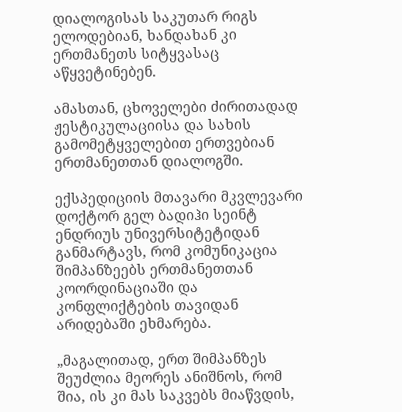დიალოგისას საკუთარ რიგს ელოდებიან, ხანდახან კი ერთმანეთს სიტყვასაც აწყვეტინებენ.

ამასთან, ცხოველები ძირითადად ჟესტიკულაციისა და სახის გამომეტყველებით ერთვებიან ერთმანეთთან დიალოგში.

ექსპედიციის მთავარი მკვლევარი დოქტორ გელ ბადიჰი სეინტ ენდრიუს უნივერსიტეტიდან განმარტავს, რომ კომუნიკაცია შიმპანზეებს ერთმანეთთან კოორდინაციაში და კონფლიქტების თავიდან არიდებაში ეხმარება.

„მაგალითად, ერთ შიმპანზეს შეუძლია მეორეს ანიშნოს, რომ შია, ის კი მას საკვებს მიაწვდის,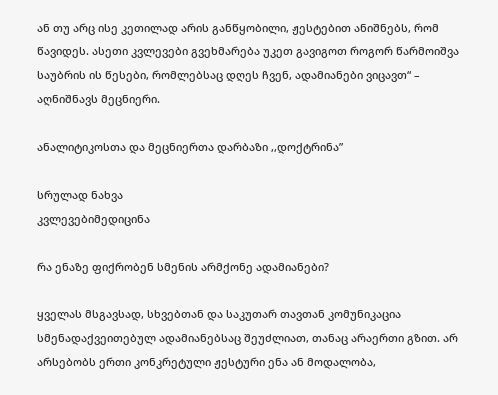ან თუ არც ისე კეთილად არის განწყობილი, ჟესტებით ანიშნებს, რომ წავიდეს. ასეთი კვლევები გვეხმარება უკეთ გავიგოთ როგორ წარმოიშვა საუბრის ის წესები, რომლებსაც დღეს ჩვენ, ადამიანები ვიცავთ“ – აღნიშნავს მეცნიერი.

ანალიტიკოსთა და მეცნიერთა დარბაზი ,,დოქტრინა”

სრულად ნახვა
კვლევებიმედიცინა

რა ენაზე ფიქრობენ სმენის არმქონე ადამიანები?

ყველას მსგავსად, სხვებთან და საკუთარ თავთან კომუნიკაცია სმენადაქვეითებულ ადამიანებსაც შეუძლიათ, თანაც არაერთი გზით. არ არსებობს ერთი კონკრეტული ჟესტური ენა ან მოდალობა,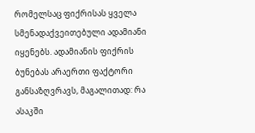რომელსაც ფიქრისას ყველა სმენადაქვეითებული ადამიანი იყენებს. ადამიანის ფიქრის ბუნებას არაერთი ფაქტორი განსაზღვრავს, მაგალითად: რა ასაკში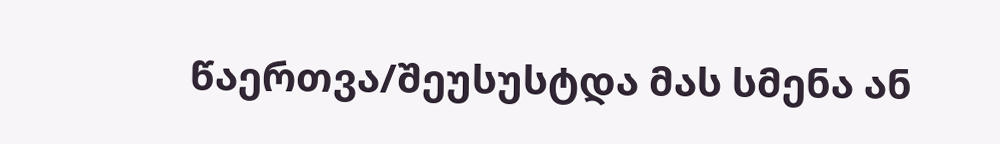წაერთვა/შეუსუსტდა მას სმენა ან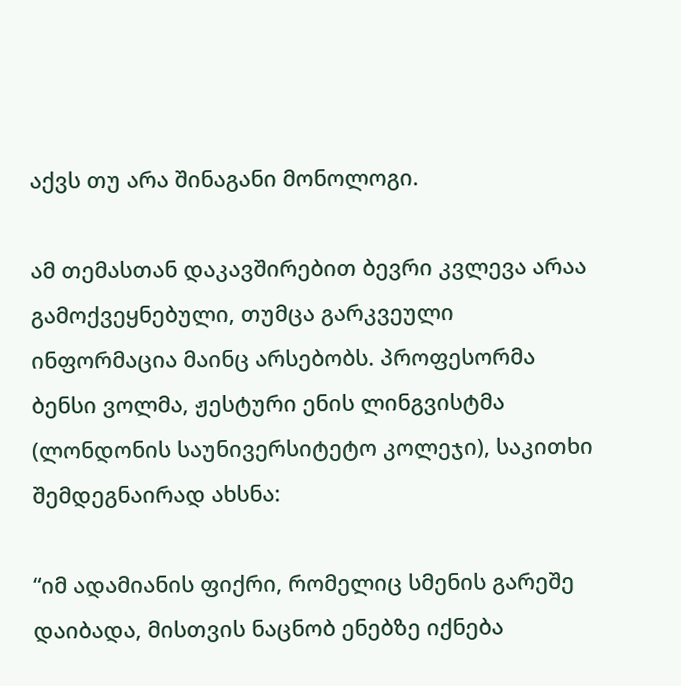აქვს თუ არა შინაგანი მონოლოგი.

ამ თემასთან დაკავშირებით ბევრი კვლევა არაა გამოქვეყნებული, თუმცა გარკვეული ინფორმაცია მაინც არსებობს. პროფესორმა ბენსი ვოლმა, ჟესტური ენის ლინგვისტმა (ლონდონის საუნივერსიტეტო კოლეჯი), საკითხი შემდეგნაირად ახსნა:

“იმ ადამიანის ფიქრი, რომელიც სმენის გარეშე დაიბადა, მისთვის ნაცნობ ენებზე იქნება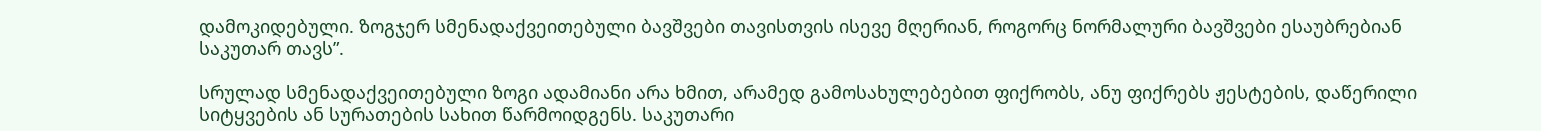დამოკიდებული. ზოგჯერ სმენადაქვეითებული ბავშვები თავისთვის ისევე მღერიან, როგორც ნორმალური ბავშვები ესაუბრებიან საკუთარ თავს”.

სრულად სმენადაქვეითებული ზოგი ადამიანი არა ხმით, არამედ გამოსახულებებით ფიქრობს, ანუ ფიქრებს ჟესტების, დაწერილი სიტყვების ან სურათების სახით წარმოიდგენს. საკუთარი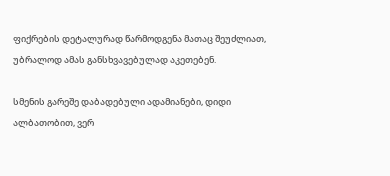ფიქრების დეტალურად წარმოდგენა მათაც შეუძლიათ, უბრალოდ ამას განსხვავებულად აკეთებენ.

სმენის გარეშე დაბადებული ადამიანები, დიდი ალბათობით, ვერ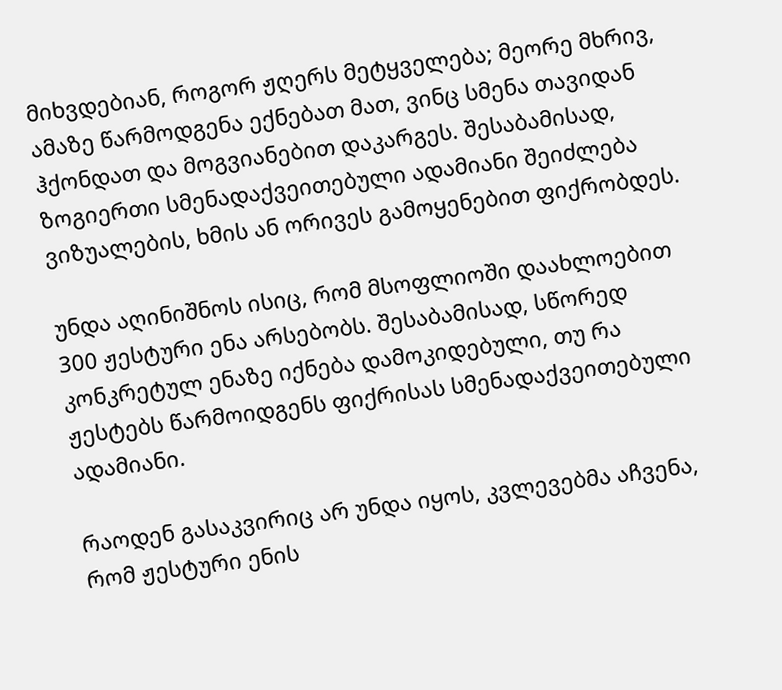მიხვდებიან, როგორ ჟღერს მეტყველება; მეორე მხრივ, ამაზე წარმოდგენა ექნებათ მათ, ვინც სმენა თავიდან ჰქონდათ და მოგვიანებით დაკარგეს. შესაბამისად, ზოგიერთი სმენადაქვეითებული ადამიანი შეიძლება ვიზუალების, ხმის ან ორივეს გამოყენებით ფიქრობდეს.

უნდა აღინიშნოს ისიც, რომ მსოფლიოში დაახლოებით 300 ჟესტური ენა არსებობს. შესაბამისად, სწორედ კონკრეტულ ენაზე იქნება დამოკიდებული, თუ რა ჟესტებს წარმოიდგენს ფიქრისას სმენადაქვეითებული ადამიანი.

რაოდენ გასაკვირიც არ უნდა იყოს, კვლევებმა აჩვენა, რომ ჟესტური ენის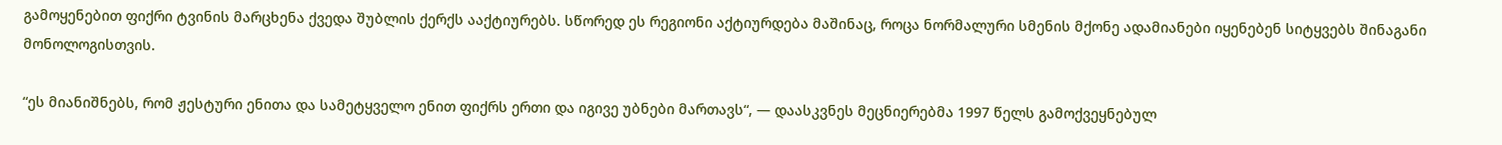გამოყენებით ფიქრი ტვინის მარცხენა ქვედა შუბლის ქერქს ააქტიურებს. სწორედ ეს რეგიონი აქტიურდება მაშინაც, როცა ნორმალური სმენის მქონე ადამიანები იყენებენ სიტყვებს შინაგანი მონოლოგისთვის.

“ეს მიანიშნებს, რომ ჟესტური ენითა და სამეტყველო ენით ფიქრს ერთი და იგივე უბნები მართავს“, — დაასკვნეს მეცნიერებმა 1997 წელს გამოქვეყნებულ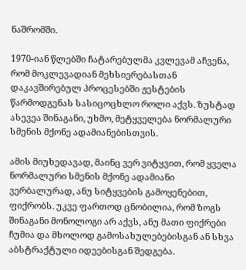ნაშრომში.

1970-იან წლებში ჩატარებულმა კვლევამ აჩვენა, რომ მოკლევადიან მეხსიერებასთან დაკავშირებულ პროცესებში ჟესტების წარმოდგენას სასიცოცხლო როლი აქვს. ზუსტად ასევეა შინაგანი, უხმო, მეტყველება ნორმალური სმენის მქონე ადამიანებისთვის.

ამის მიუხედავად, მაინც ვერ ვიტყვით, რომ ყველა ნორმალური სმენის მქონე ადამიანი ვერბალურად, ანუ სიტყვების გამოყენებით, ფიქრობს. უკვე ფართოდ ცნობილია, რომ ზოგს შინაგანი მონოლოგი არ აქვს, ანუ მათი ფიქრები ჩუმია და მხოლოდ გამოსახულებებისგან ან სხვა აბსტრაქტული იდეებისგან შედგება.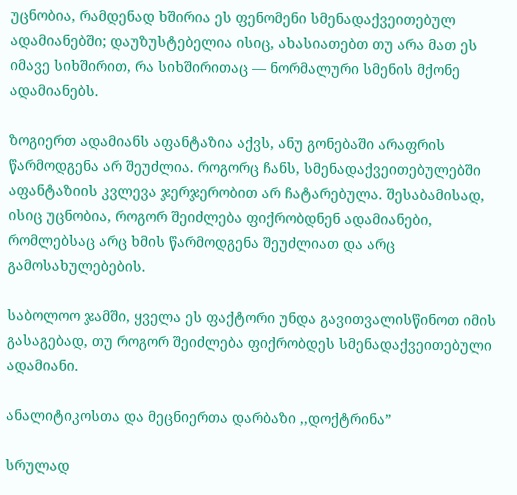უცნობია, რამდენად ხშირია ეს ფენომენი სმენადაქვეითებულ ადამიანებში; დაუზუსტებელია ისიც, ახასიათებთ თუ არა მათ ეს იმავე სიხშირით, რა სიხშირითაც — ნორმალური სმენის მქონე ადამიანებს.

ზოგიერთ ადამიანს აფანტაზია აქვს, ანუ გონებაში არაფრის წარმოდგენა არ შეუძლია. როგორც ჩანს, სმენადაქვეითებულებში აფანტაზიის კვლევა ჯერჯერობით არ ჩატარებულა. შესაბამისად, ისიც უცნობია, როგორ შეიძლება ფიქრობდნენ ადამიანები, რომლებსაც არც ხმის წარმოდგენა შეუძლიათ და არც გამოსახულებების.

საბოლოო ჯამში, ყველა ეს ფაქტორი უნდა გავითვალისწინოთ იმის გასაგებად, თუ როგორ შეიძლება ფიქრობდეს სმენადაქვეითებული ადამიანი.

ანალიტიკოსთა და მეცნიერთა დარბაზი ,,დოქტრინა”

სრულად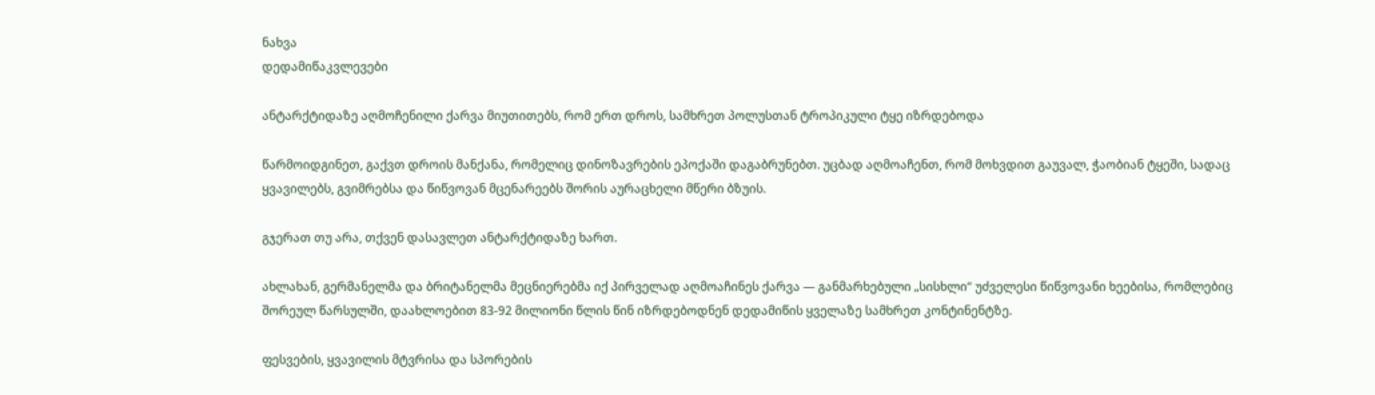ნახვა
დედამიწაკვლევები

ანტარქტიდაზე აღმოჩენილი ქარვა მიუთითებს, რომ ერთ დროს, სამხრეთ პოლუსთან ტროპიკული ტყე იზრდებოდა

წარმოიდგინეთ, გაქვთ დროის მანქანა, რომელიც დინოზავრების ეპოქაში დაგაბრუნებთ. უცბად აღმოაჩენთ, რომ მოხვდით გაუვალ, ჭაობიან ტყეში, სადაც ყვავილებს, გვიმრებსა და წიწვოვან მცენარეებს შორის აურაცხელი მწერი ბზუის.

გჯერათ თუ არა, თქვენ დასავლეთ ანტარქტიდაზე ხართ.

ახლახან, გერმანელმა და ბრიტანელმა მეცნიერებმა იქ პირველად აღმოაჩინეს ქარვა — განმარხებული „სისხლი“ უძველესი წიწვოვანი ხეებისა, რომლებიც შორეულ წარსულში, დაახლოებით 83-92 მილიონი წლის წინ იზრდებოდნენ დედამიწის ყველაზე სამხრეთ კონტინენტზე.

ფესვების, ყვავილის მტვრისა და სპორების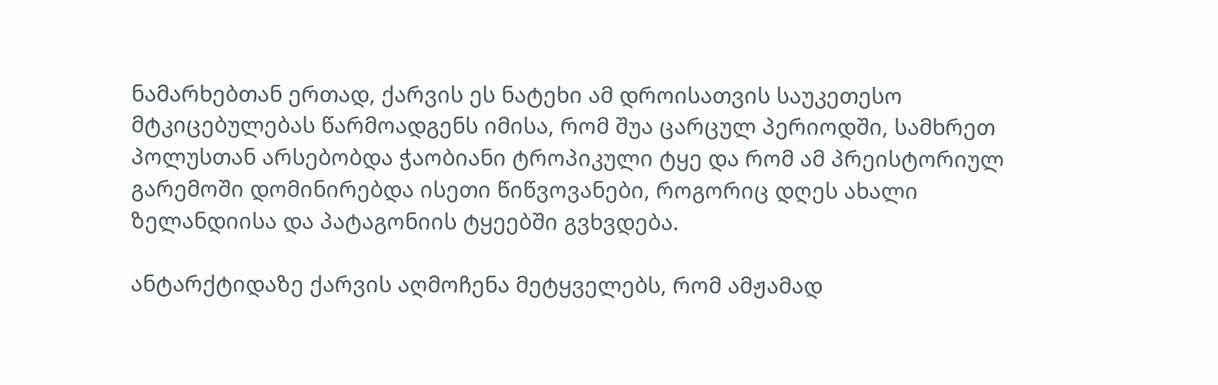ნამარხებთან ერთად, ქარვის ეს ნატეხი ამ დროისათვის საუკეთესო მტკიცებულებას წარმოადგენს იმისა, რომ შუა ცარცულ პერიოდში, სამხრეთ პოლუსთან არსებობდა ჭაობიანი ტროპიკული ტყე და რომ ამ პრეისტორიულ გარემოში დომინირებდა ისეთი წიწვოვანები, როგორიც დღეს ახალი ზელანდიისა და პატაგონიის ტყეებში გვხვდება.

ანტარქტიდაზე ქარვის აღმოჩენა მეტყველებს, რომ ამჟამად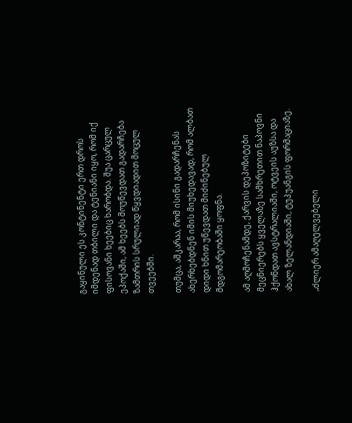გაყინული ეს კონტინენტი ერთ დროს იმდენად თბილი და ტენიანი იყო, რომ იქ ფისოვანი ხეებიც ხარობდა. შუა ცარცულ ეპოქაში, ამ ხეებს მოუწევდათ გადარჩება ზამთრის სრულიად წყვდიადით მოცულ თვეებში.

თუმცა, აშკარაა, რომ ისინი გადარჩენას ახერხებდნენ იმის მიუხედავად, რომ ალბათ დიდი ხნით უწევდათ მიძინებულ მდგომარეობაში ყოფნა.

ამ აღმოჩენამდე, ქარვის დეპოზიტები მეცნიერებს ყველაზე სამხრეთით ნაპოვნი ჰქონდათ ავსტრალიაში, ოტვეის აუზსა და ახალ ზელანდიაში, ტუპუანგის ფორმაციაზე.

„ძლიერ ამაღელვებელი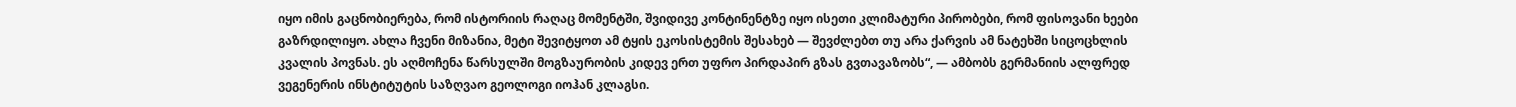იყო იმის გაცნობიერება, რომ ისტორიის რაღაც მომენტში, შვიდივე კონტინენტზე იყო ისეთი კლიმატური პირობები, რომ ფისოვანი ხეები გაზრდილიყო. ახლა ჩვენი მიზანია, მეტი შევიტყოთ ამ ტყის ეკოსისტემის შესახებ — შევძლებთ თუ არა ქარვის ამ ნატეხში სიცოცხლის კვალის პოვნას. ეს აღმოჩენა წარსულში მოგზაურობის კიდევ ერთ უფრო პირდაპირ გზას გვთავაზობს“, — ამბობს გერმანიის ალფრედ ვეგენერის ინსტიტუტის საზღვაო გეოლოგი იოჰან კლაგსი.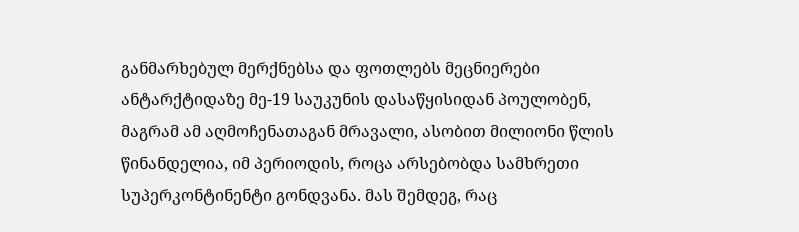განმარხებულ მერქნებსა და ფოთლებს მეცნიერები ანტარქტიდაზე მე-19 საუკუნის დასაწყისიდან პოულობენ, მაგრამ ამ აღმოჩენათაგან მრავალი, ასობით მილიონი წლის წინანდელია, იმ პერიოდის, როცა არსებობდა სამხრეთი სუპერკონტინენტი გონდვანა. მას შემდეგ, რაც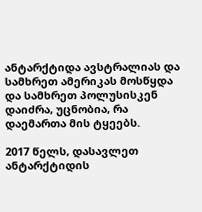ანტარქტიდა ავსტრალიას და სამხრეთ ამერიკას მოსწყდა და სამხრეთ პოლუსისკენ დაიძრა, უცნობია, რა დაემართა მის ტყეებს.

2017 წელს, დასავლეთ ანტარქტიდის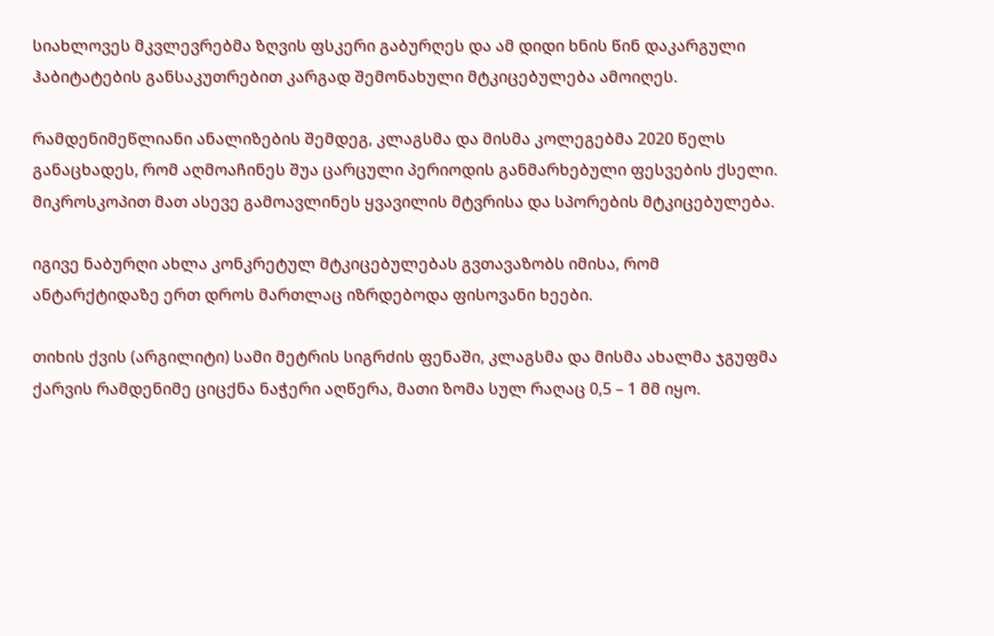სიახლოვეს მკვლევრებმა ზღვის ფსკერი გაბურღეს და ამ დიდი ხნის წინ დაკარგული ჰაბიტატების განსაკუთრებით კარგად შემონახული მტკიცებულება ამოიღეს.

რამდენიმეწლიანი ანალიზების შემდეგ, კლაგსმა და მისმა კოლეგებმა 2020 წელს განაცხადეს, რომ აღმოაჩინეს შუა ცარცული პერიოდის განმარხებული ფესვების ქსელი. მიკროსკოპით მათ ასევე გამოავლინეს ყვავილის მტვრისა და სპორების მტკიცებულება.

იგივე ნაბურღი ახლა კონკრეტულ მტკიცებულებას გვთავაზობს იმისა, რომ ანტარქტიდაზე ერთ დროს მართლაც იზრდებოდა ფისოვანი ხეები.

თიხის ქვის (არგილიტი) სამი მეტრის სიგრძის ფენაში, კლაგსმა და მისმა ახალმა ჯგუფმა ქარვის რამდენიმე ციცქნა ნაჭერი აღწერა, მათი ზომა სულ რაღაც 0,5 – 1 მმ იყო.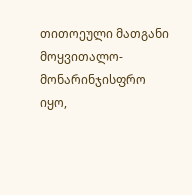თითოეული მათგანი მოყვითალო-მონარინჯისფრო იყო,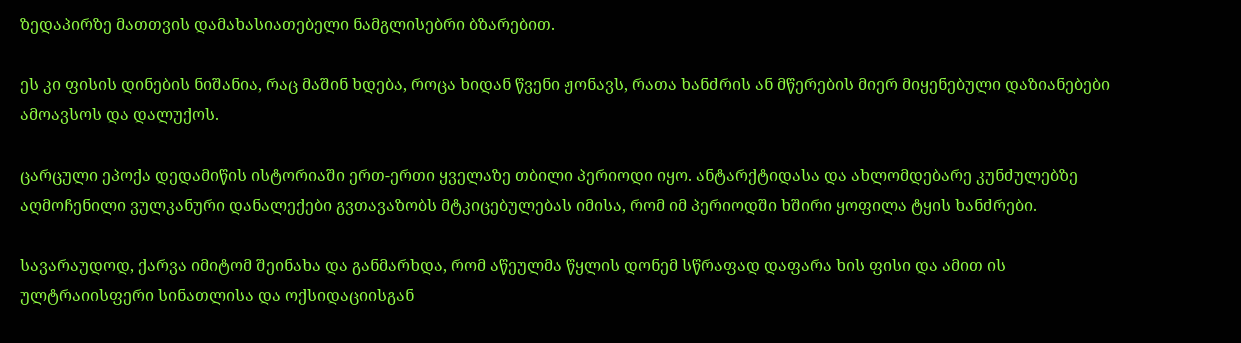ზედაპირზე მათთვის დამახასიათებელი ნამგლისებრი ბზარებით.

ეს კი ფისის დინების ნიშანია, რაც მაშინ ხდება, როცა ხიდან წვენი ჟონავს, რათა ხანძრის ან მწერების მიერ მიყენებული დაზიანებები ამოავსოს და დალუქოს.

ცარცული ეპოქა დედამიწის ისტორიაში ერთ-ერთი ყველაზე თბილი პერიოდი იყო. ანტარქტიდასა და ახლომდებარე კუნძულებზე აღმოჩენილი ვულკანური დანალექები გვთავაზობს მტკიცებულებას იმისა, რომ იმ პერიოდში ხშირი ყოფილა ტყის ხანძრები.

სავარაუდოდ, ქარვა იმიტომ შეინახა და განმარხდა, რომ აწეულმა წყლის დონემ სწრაფად დაფარა ხის ფისი და ამით ის ულტრაიისფერი სინათლისა და ოქსიდაციისგან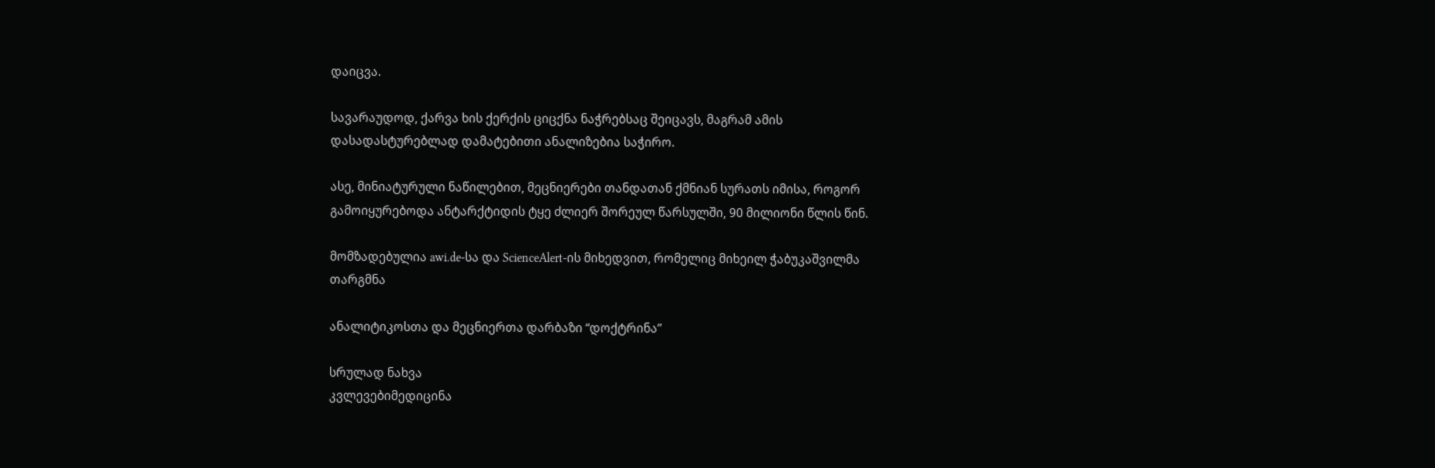დაიცვა.

სავარაუდოდ, ქარვა ხის ქერქის ციცქნა ნაჭრებსაც შეიცავს, მაგრამ ამის დასადასტურებლად დამატებითი ანალიზებია საჭირო.

ასე, მინიატურული ნაწილებით, მეცნიერები თანდათან ქმნიან სურათს იმისა, როგორ გამოიყურებოდა ანტარქტიდის ტყე ძლიერ შორეულ წარსულში, 90 მილიონი წლის წინ.

მომზადებულია awi.de-სა და ScienceAlert-ის მიხედვით, რომელიც მიხეილ ჭაბუკაშვილმა თარგმნა

ანალიტიკოსთა და მეცნიერთა დარბაზი “დოქტრინა”

სრულად ნახვა
კვლევებიმედიცინა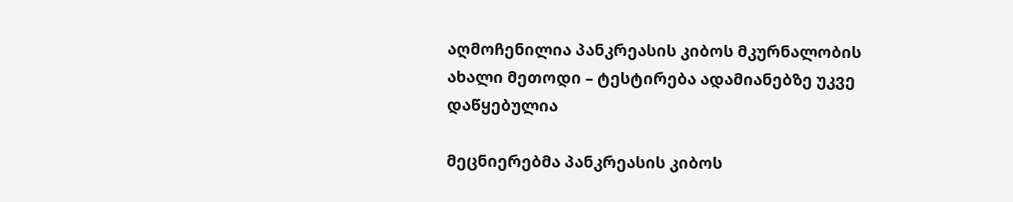აღმოჩენილია პანკრეასის კიბოს მკურნალობის ახალი მეთოდი – ტესტირება ადამიანებზე უკვე დაწყებულია

მეცნიერებმა პანკრეასის კიბოს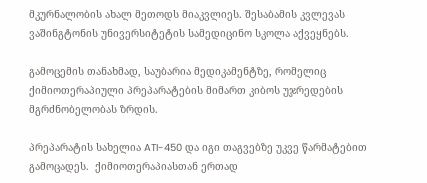მკურნალობის ახალ მეთოდს მიაკვლიეს. შესაბამის კვლევას ვაშინგტონის უნივერსიტეტის სამედიცინო სკოლა აქვეყნებს.

გამოცემის თანახმად, საუბარია მედიკამენტზე, რომელიც ქიმიოთერაპიული პრეპარატების მიმართ კიბოს უჯრედების მგრძნობელობას ზრდის.

პრეპარატის სახელია ATI-450 და იგი თაგვებზე უკვე წარმატებით გამოცადეს.  ქიმიოთერაპიასთან ერთად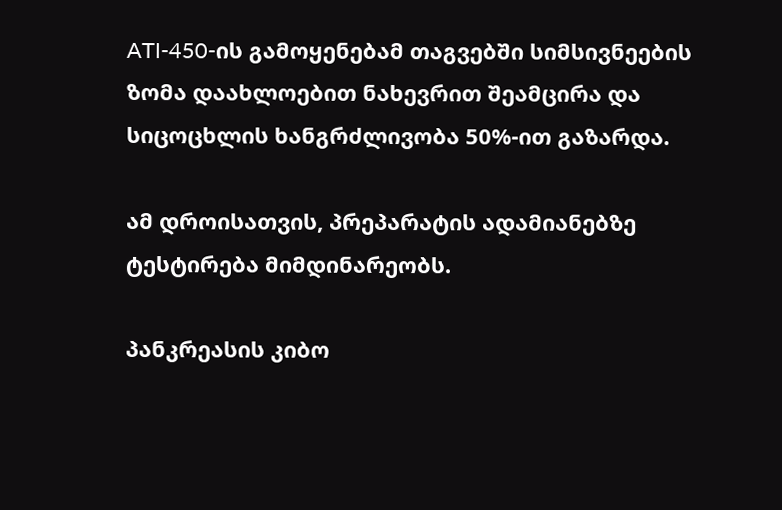ATI-450-ის გამოყენებამ თაგვებში სიმსივნეების ზომა დაახლოებით ნახევრით შეამცირა და სიცოცხლის ხანგრძლივობა 50%-ით გაზარდა.

ამ დროისათვის, პრეპარატის ადამიანებზე ტესტირება მიმდინარეობს.

პანკრეასის კიბო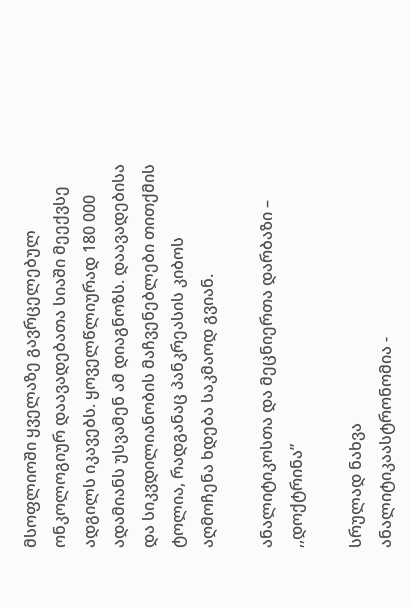მსოფლიოში ყველაზე გავრცელებულ ონკოლოგიურ დაავადებათა სიაში მეექვსე ადგილს იკავებს. ყოველწლიურად 180 000 ადამიანს უსვამენ ამ დიაგნოზს. დაავადებისა და სიკვდილიანობის მაჩვენებლები თითქმის ტოლია, რადგანაც პანკრეასის კიბოს აღმოჩენა ხდება საკმაოდ გვიან.

ანალიტიკოსთა და მეცნიერთა დარბაზი – ,,დოქტრინა”

სრულად ნახვა
ანალიტიკაასტრონომია -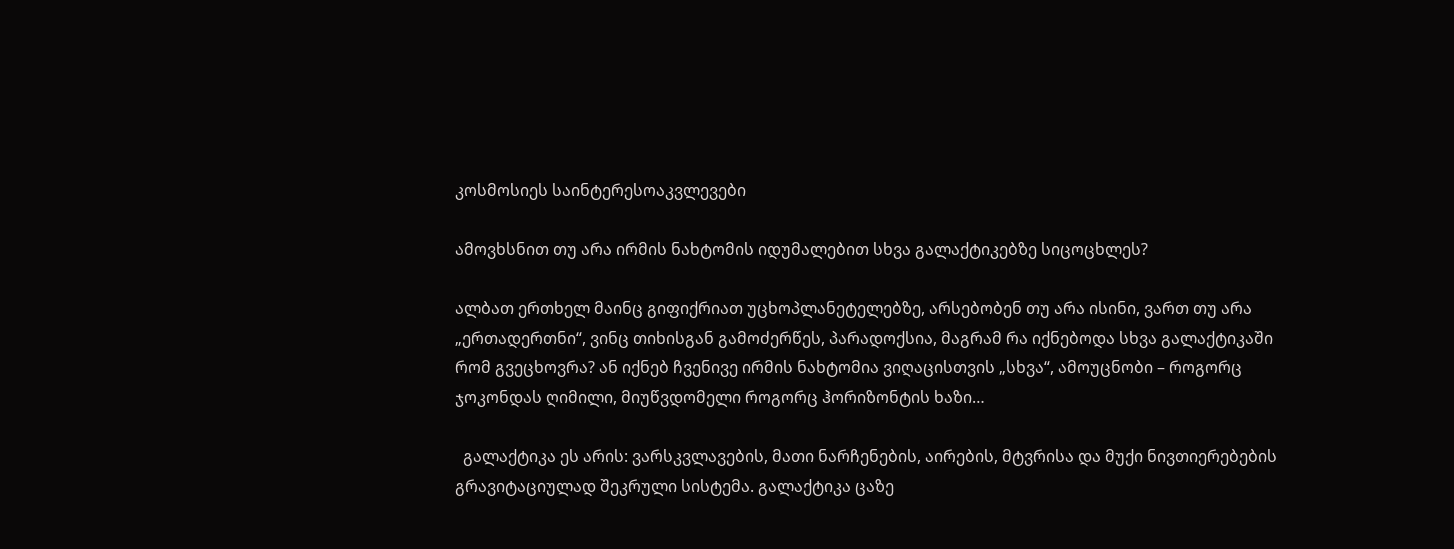კოსმოსიეს საინტერესოაკვლევები

ამოვხსნით თუ არა ირმის ნახტომის იდუმალებით სხვა გალაქტიკებზე სიცოცხლეს?

ალბათ ერთხელ მაინც გიფიქრიათ უცხოპლანეტელებზე, არსებობენ თუ არა ისინი, ვართ თუ არა „ერთადერთნი“, ვინც თიხისგან გამოძერწეს, პარადოქსია, მაგრამ რა იქნებოდა სხვა გალაქტიკაში რომ გვეცხოვრა? ან იქნებ ჩვენივე ირმის ნახტომია ვიღაცისთვის „სხვა“, ამოუცნობი – როგორც ჯოკონდას ღიმილი, მიუწვდომელი როგორც ჰორიზონტის ხაზი…

  გალაქტიკა ეს არის: ვარსკვლავების, მათი ნარჩენების, აირების, მტვრისა და მუქი ნივთიერებების გრავიტაციულად შეკრული სისტემა. გალაქტიკა ცაზე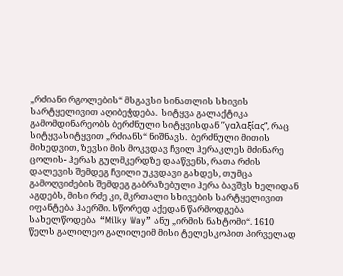„რძიანი რგოლების“ მსგავსი სინათლის სხივის სარტყელივით აღიბეჭდება.  სიტყვა გალაქტიკა გამომდინარეობს ბერძნული სიტყვისდან ’’γαλαξίας“, რაც სიტყვასიტყვით „რძიანს“ ნიშნავს.  ბერძნული მითის მიხედვით, ზევსი მის მოკვდავ ჩვილ ჰერაკლეს მძინარე ცოლის- ჰერას გულმკერდზე დააწვენს, რათა რძის დალევის შემდეგ ჩვილი უკვდავი გახდეს, თუმცა გამოღვიძების შემდეგ გაბრაზებული ჰერა ბავშვს ხელიდან აგდებს, მისი რძე კი, მკრთალი სხივების სარტყელივით იფანტება ჰაერში. სწორედ აქედან წარმოდგება სახელწოდება  “Milky Way” ანუ „ირმის ნახტომი“. 1610 წელს გალილეო გალილეიმ მისი ტელესკოპით პირველად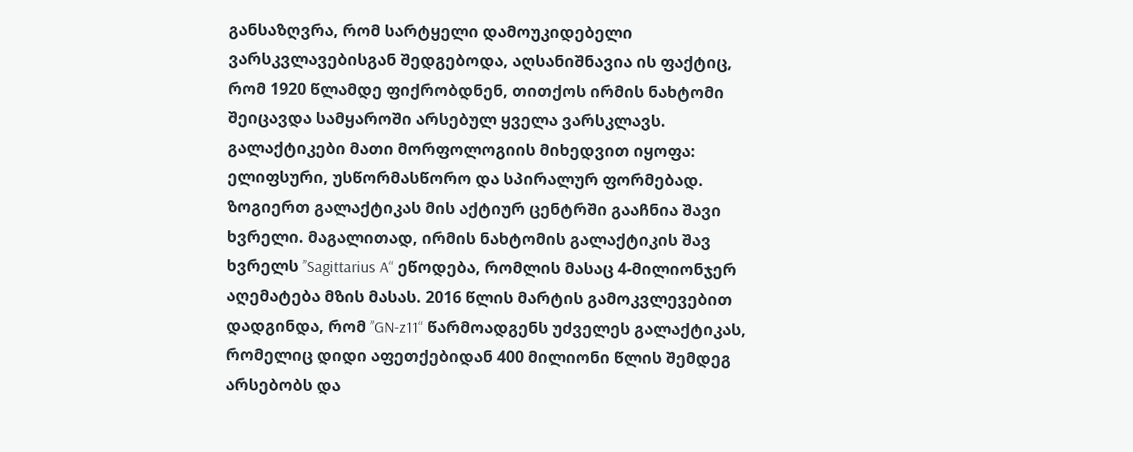განსაზღვრა, რომ სარტყელი დამოუკიდებელი ვარსკვლავებისგან შედგებოდა, აღსანიშნავია ის ფაქტიც, რომ 1920 წლამდე ფიქრობდნენ, თითქოს ირმის ნახტომი შეიცავდა სამყაროში არსებულ ყველა ვარსკლავს. გალაქტიკები მათი მორფოლოგიის მიხედვით იყოფა: ელიფსური, უსწორმასწორო და სპირალურ ფორმებად. ზოგიერთ გალაქტიკას მის აქტიურ ცენტრში გააჩნია შავი ხვრელი. მაგალითად, ირმის ნახტომის გალაქტიკის შავ ხვრელს ’’Sagittarius A“ ეწოდება, რომლის მასაც 4-მილიონჯერ აღემატება მზის მასას. 2016 წლის მარტის გამოკვლევებით დადგინდა, რომ ’’GN-z11“ წარმოადგენს უძველეს გალაქტიკას, რომელიც დიდი აფეთქებიდან 400 მილიონი წლის შემდეგ არსებობს და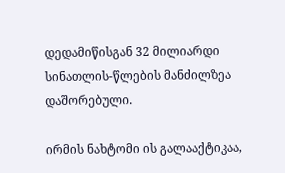დედამიწისგან 32 მილიარდი სინათლის-წლების მანძილზეა დაშორებული.

ირმის ნახტომი ის გალააქტიკაა,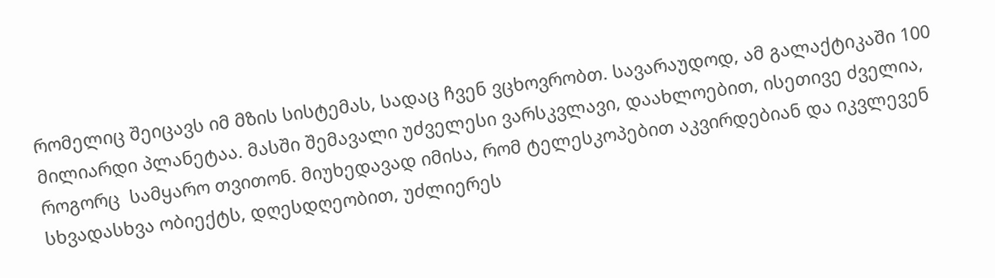რომელიც შეიცავს იმ მზის სისტემას, სადაც ჩვენ ვცხოვრობთ. სავარაუდოდ, ამ გალაქტიკაში 100 მილიარდი პლანეტაა. მასში შემავალი უძველესი ვარსკვლავი, დაახლოებით, ისეთივე ძველია, როგორც  სამყარო თვითონ. მიუხედავად იმისა, რომ ტელესკოპებით აკვირდებიან და იკვლევენ სხვადასხვა ობიექტს, დღესდღეობით, უძლიერეს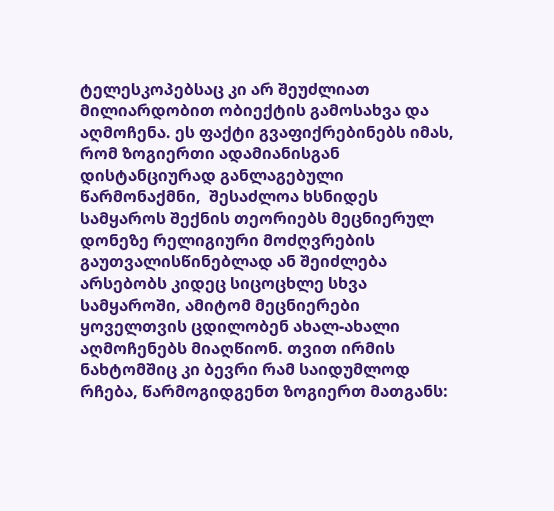ტელესკოპებსაც კი არ შეუძლიათ მილიარდობით ობიექტის გამოსახვა და აღმოჩენა. ეს ფაქტი გვაფიქრებინებს იმას, რომ ზოგიერთი ადამიანისგან დისტანციურად განლაგებული წარმონაქმნი,  შესაძლოა ხსნიდეს  სამყაროს შექნის თეორიებს მეცნიერულ დონეზე რელიგიური მოძღვრების გაუთვალისწინებლად ან შეიძლება არსებობს კიდეც სიცოცხლე სხვა სამყაროში, ამიტომ მეცნიერები ყოველთვის ცდილობენ ახალ-ახალი აღმოჩენებს მიაღწიონ. თვით ირმის ნახტომშიც კი ბევრი რამ საიდუმლოდ რჩება, წარმოგიდგენთ ზოგიერთ მათგანს: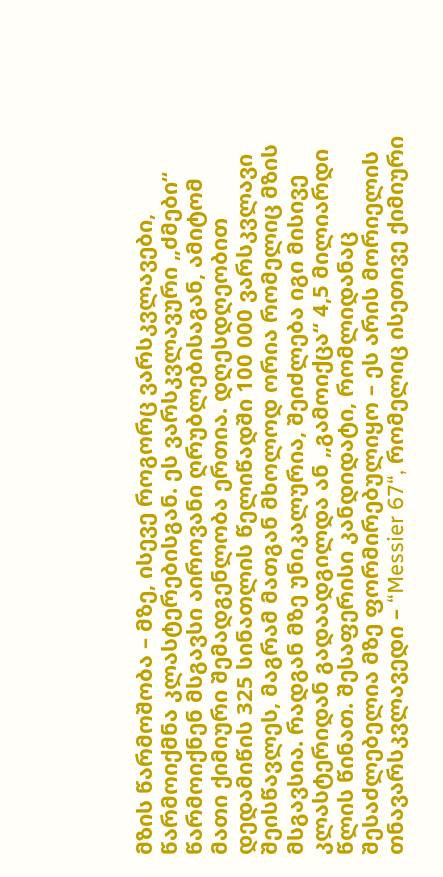მზის წარმოშობა – მზე, ისევე როგორც ვარსკვლავები, წარმოიქმნა კლასტერებისგან. ეს ვარსკვლავური „ძმები“ წარმოიქნენ მსგავსი აიროვანი ღრუბლებისაგან, ამიტომ მათი ქიმიური შემადგენლობა ერთია. დღესდღეობით დედამიწის 325 სინათლის წელიწადში 100 000 ვარსკვლავი შეისწავლეს, მაგრამ მათგან მხოლოდ ორია რომელიც მზის მსგავსია. რადგან მზე უნიკალურია, შეიძლება იგი მისივე კლასტერიდან გადაადგილდა ან „გამოიქცა“ 4,5 მილიარდი წლის წინათ. შესაფერისი კანდიდატი, რომლიდანაც შესაძლებელია მზე ფორმირებულიყო – ეს არის მორიელის თნავარსკვლავედი – “Messier 67“, რომელიც ისეთივე ქიმიური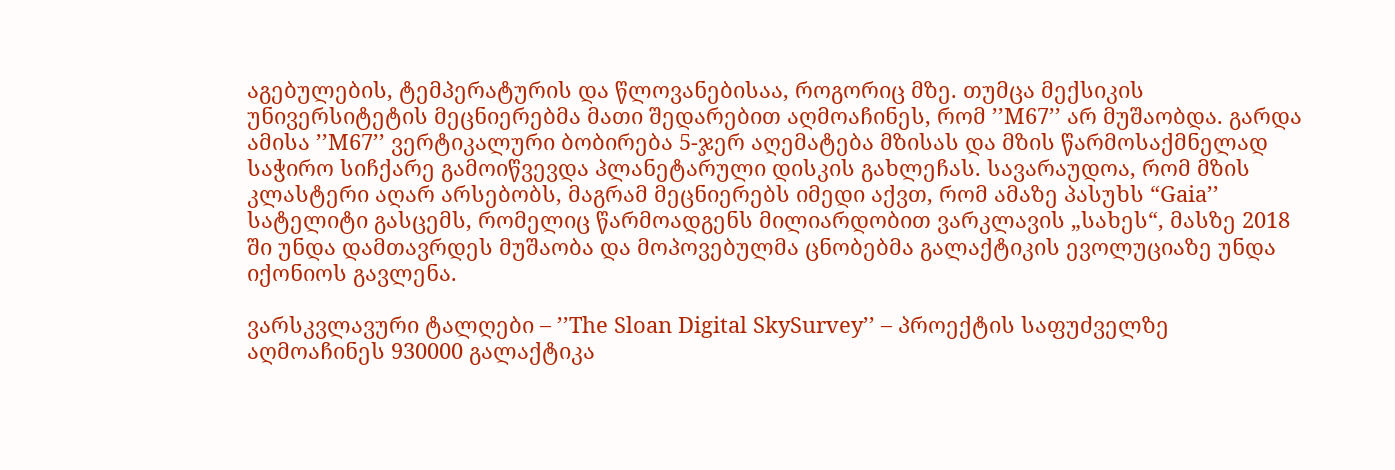აგებულების, ტემპერატურის და წლოვანებისაა, როგორიც მზე. თუმცა მექსიკის უნივერსიტეტის მეცნიერებმა მათი შედარებით აღმოაჩინეს, რომ ’’M67’’ არ მუშაობდა. გარდა ამისა ’’M67’’ ვერტიკალური ბობირება 5-ჯერ აღემატება მზისას და მზის წარმოსაქმნელად საჭირო სიჩქარე გამოიწვევდა პლანეტარული დისკის გახლეჩას. სავარაუდოა, რომ მზის კლასტერი აღარ არსებობს, მაგრამ მეცნიერებს იმედი აქვთ, რომ ამაზე პასუხს “Gaia’’ სატელიტი გასცემს, რომელიც წარმოადგენს მილიარდობით ვარკლავის „სახეს“, მასზე 2018 ში უნდა დამთავრდეს მუშაობა და მოპოვებულმა ცნობებმა გალაქტიკის ევოლუციაზე უნდა იქონიოს გავლენა.

ვარსკვლავური ტალღები – ’’The Sloan Digital SkySurvey’’ – პროექტის საფუძველზე აღმოაჩინეს 930000 გალაქტიკა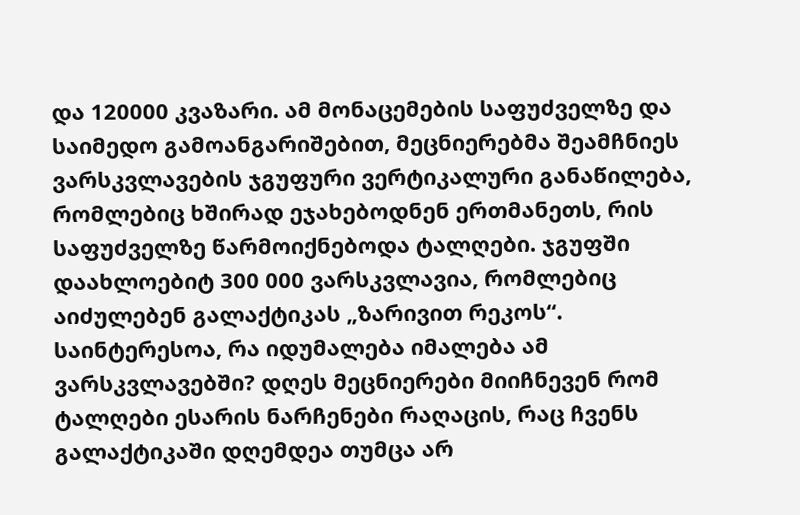და 120000 კვაზარი. ამ მონაცემების საფუძველზე და საიმედო გამოანგარიშებით, მეცნიერებმა შეამჩნიეს ვარსკვლავების ჯგუფური ვერტიკალური განაწილება, რომლებიც ხშირად ეჯახებოდნენ ერთმანეთს, რის საფუძველზე წარმოიქნებოდა ტალღები. ჯგუფში დაახლოებიტ 300 000 ვარსკვლავია, რომლებიც აიძულებენ გალაქტიკას „ზარივით რეკოს“.  საინტერესოა, რა იდუმალება იმალება ამ ვარსკვლავებში? დღეს მეცნიერები მიიჩნევენ რომ ტალღები ესარის ნარჩენები რაღაცის, რაც ჩვენს გალაქტიკაში დღემდეა თუმცა არ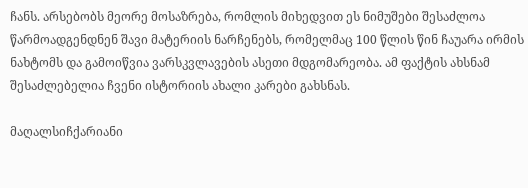ჩანს. არსებობს მეორე მოსაზრება, რომლის მიხედვით ეს ნიმუშები შესაძლოა წარმოადგენდნენ შავი მატერიის ნარჩენებს, რომელმაც 100 წლის წინ ჩაუარა ირმის ნახტომს და გამოიწვია ვარსკვლავების ასეთი მდგომარეობა. ამ ფაქტის ახსნამ შესაძლებელია ჩვენი ისტორიის ახალი კარები გახსნას.

მაღალსიჩქარიანი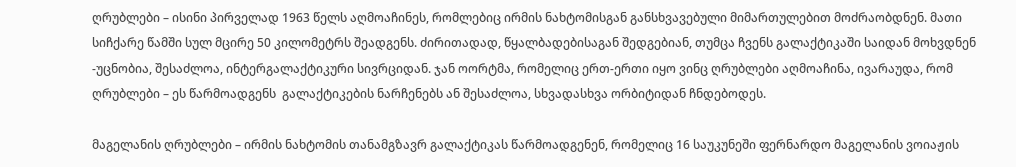ღრუბლები – ისინი პირველად 1963 წელს აღმოაჩინეს, რომლებიც ირმის ნახტომისგან განსხვავებული მიმართულებით მოძრაობდნენ. მათი სიჩქარე წამში სულ მცირე 50 კილომეტრს შეადგენს. ძირითადად, წყალბადებისაგან შედგებიან, თუმცა ჩვენს გალაქტიკაში საიდან მოხვდნენ -უცნობია, შესაძლოა, ინტერგალაქტიკური სივრციდან. ჯან ოორტმა, რომელიც ერთ-ერთი იყო ვინც ღრუბლები აღმოაჩინა, ივარაუდა, რომ ღრუბლები – ეს წარმოადგენს  გალაქტიკების ნარჩენებს ან შესაძლოა, სხვადასხვა ორბიტიდან ჩნდებოდეს.

მაგელანის ღრუბლები – ირმის ნახტომის თანამგზავრ გალაქტიკას წარმოადგენენ, რომელიც 16 საუკუნეში ფერნარდო მაგელანის ვოიაჟის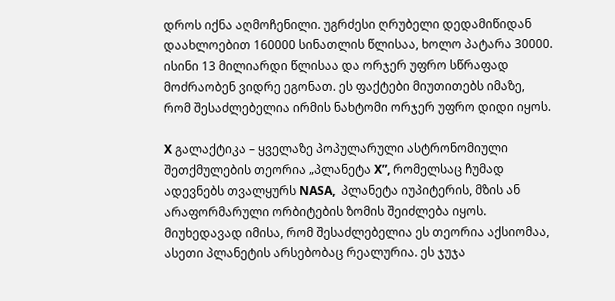დროს იქნა აღმოჩენილი. უგრძესი ღრუბელი დედამიწიდან დაახლოებით 160000 სინათლის წლისაა, ხოლო პატარა 30000. ისინი 13 მილიარდი წლისაა და ორჯერ უფრო სწრაფად მოძრაობენ ვიდრე ეგონათ. ეს ფაქტები მიუთითებს იმაზე, რომ შესაძლებელია ირმის ნახტომი ორჯერ უფრო დიდი იყოს.

X გალაქტიკა – ყველაზე პოპულარული ასტრონომიული შეთქმულების თეორია „პლანეტა X”, რომელსაც ჩუმად ადევნებს თვალყურს NASA,  პლანეტა იუპიტერის, მზის ან არაფორმარული ორბიტების ზომის შეიძლება იყოს. მიუხედავად იმისა, რომ შესაძლებელია ეს თეორია აქსიომაა, ასეთი პლანეტის არსებობაც რეალურია. ეს ჯუჯა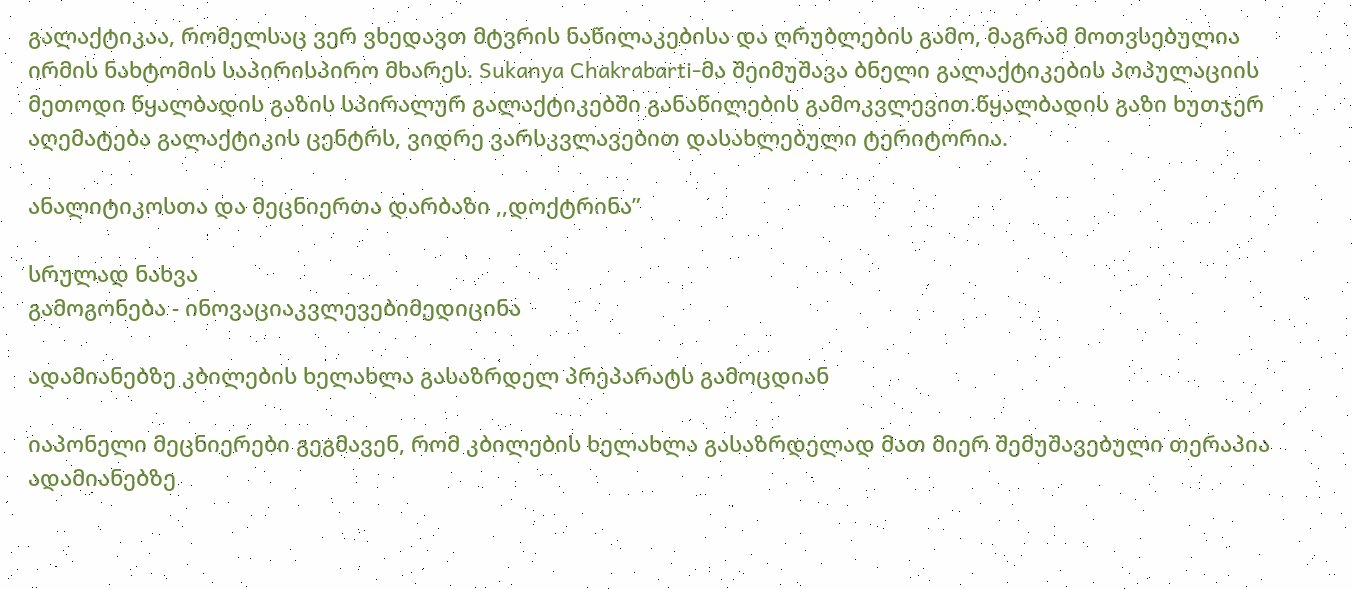გალაქტიკაა, რომელსაც ვერ ვხედავთ მტვრის ნაწილაკებისა და ღრუბლების გამო, მაგრამ მოთვსებულია ირმის ნახტომის საპირისპირო მხარეს. Sukanya Chakrabarti-მა შეიმუშავა ბნელი გალაქტიკების პოპულაციის მეთოდი წყალბადის გაზის სპირალურ გალაქტიკებში განაწილების გამოკვლევით.წყალბადის გაზი ხუთჯერ აღემატება გალაქტიკის ცენტრს, ვიდრე ვარსკვლავებით დასახლებული ტერიტორია.

ანალიტიკოსთა და მეცნიერთა დარბაზი ,,დოქტრინა”

სრულად ნახვა
გამოგონება - ინოვაციაკვლევებიმედიცინა

ადამიანებზე კბილების ხელახლა გასაზრდელ პრეპარატს გამოცდიან

იაპონელი მეცნიერები გეგმავენ, რომ კბილების ხელახლა გასაზრდელად მათ მიერ შემუშავებული თერაპია ადამიანებზე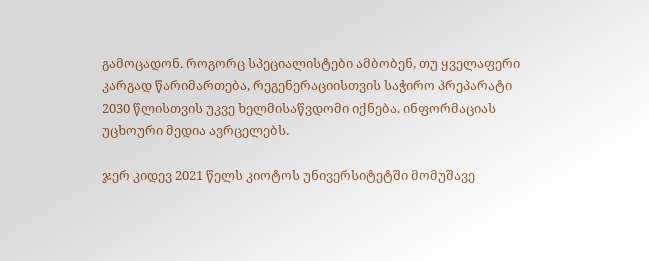გამოცადონ. როგორც სპეციალისტები ამბობენ, თუ ყველაფერი კარგად წარიმართება, რეგენერაციისთვის საჭირო პრეპარატი 2030 წლისთვის უკვე ხელმისაწვდომი იქნება. ინფორმაციას უცხოური მედია ავრცელებს.

ჯერ კიდევ 2021 წელს კიოტოს უნივერსიტეტში მომუშავე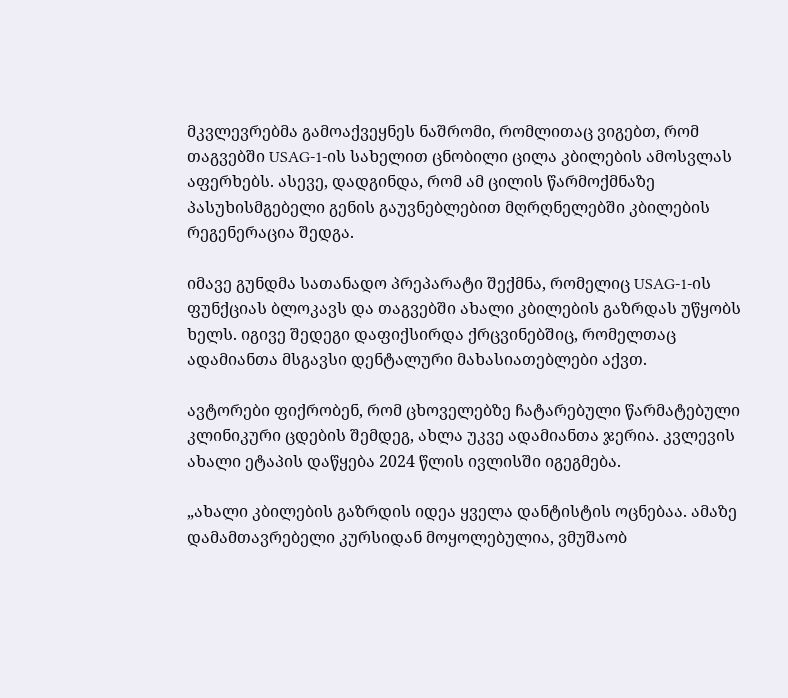მკვლევრებმა გამოაქვეყნეს ნაშრომი, რომლითაც ვიგებთ, რომ თაგვებში USAG-1-ის სახელით ცნობილი ცილა კბილების ამოსვლას აფერხებს. ასევე, დადგინდა, რომ ამ ცილის წარმოქმნაზე პასუხისმგებელი გენის გაუვნებლებით მღრღნელებში კბილების რეგენერაცია შედგა.

იმავე გუნდმა სათანადო პრეპარატი შექმნა, რომელიც USAG-1-ის ფუნქციას ბლოკავს და თაგვებში ახალი კბილების გაზრდას უწყობს ხელს. იგივე შედეგი დაფიქსირდა ქრცვინებშიც, რომელთაც ადამიანთა მსგავსი დენტალური მახასიათებლები აქვთ.

ავტორები ფიქრობენ, რომ ცხოველებზე ჩატარებული წარმატებული კლინიკური ცდების შემდეგ, ახლა უკვე ადამიანთა ჯერია. კვლევის ახალი ეტაპის დაწყება 2024 წლის ივლისში იგეგმება.

„ახალი კბილების გაზრდის იდეა ყველა დანტისტის ოცნებაა. ამაზე დამამთავრებელი კურსიდან მოყოლებულია, ვმუშაობ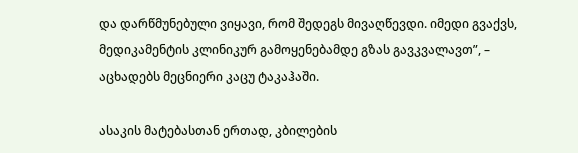და დარწმუნებული ვიყავი, რომ შედეგს მივაღწევდი. იმედი გვაქვს, მედიკამენტის კლინიკურ გამოყენებამდე გზას გავკვალავთ”, – აცხადებს მეცნიერი კაცუ ტაკაჰაში.

ასაკის მატებასთან ერთად, კბილების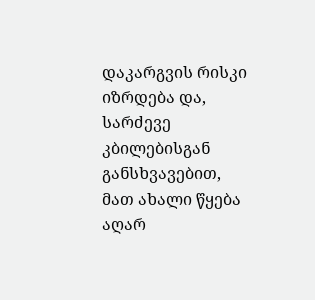დაკარგვის რისკი იზრდება და, სარძევე კბილებისგან განსხვავებით, მათ ახალი წყება აღარ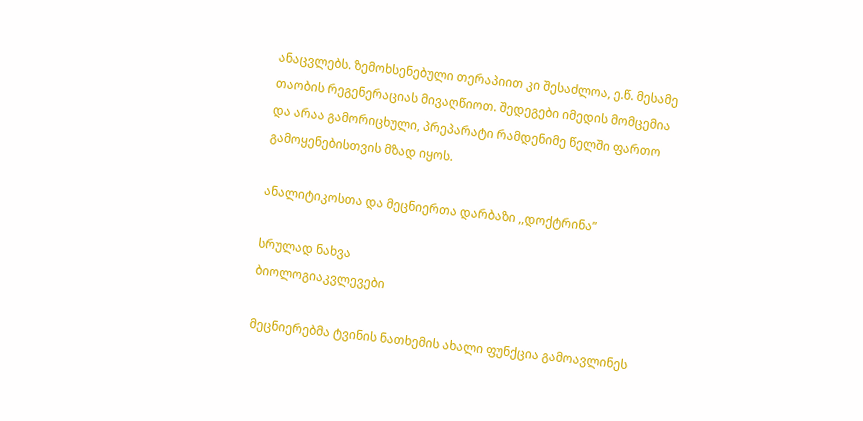ანაცვლებს. ზემოხსენებული თერაპიით კი შესაძლოა, ე.წ. მესამე თაობის რეგენერაციას მივაღწიოთ. შედეგები იმედის მომცემია და არაა გამორიცხული, პრეპარატი რამდენიმე წელში ფართო გამოყენებისთვის მზად იყოს.

ანალიტიკოსთა და მეცნიერთა დარბაზი ,,დოქტრინა”

სრულად ნახვა
ბიოლოგიაკვლევები

მეცნიერებმა ტვინის ნათხემის ახალი ფუნქცია გამოავლინეს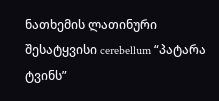ნათხემის ლათინური შესატყვისი cerebellum “პატარა ტვინს”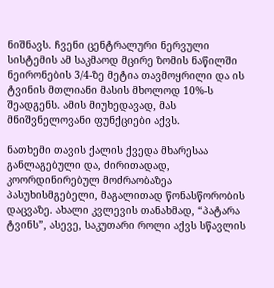ნიშნავს. ჩვენი ცენტრალური ნერვული სისტემის ამ საკმაოდ მცირე ზომის ნაწილში ნეირონების 3/4-ზე მეტია თავმოყრილი და ის ტვინის მთლიანი მასის მხოლოდ 10%-ს შეადგენს. ამის მიუხედავად, მას მნიშვნელოვანი ფუნქციები აქვს.

ნათხემი თავის ქალის ქვედა მხარესაა განლაგებული და, ძირითადად, კოორდინირებულ მოძრაობაზეა პასუხისმგებელი, მაგალითად წონასწორობის დაცვაზე. ახალი კვლევის თანახმად, “პატარა ტვინს”, ასევე, საკუთარი როლი აქვს სწავლის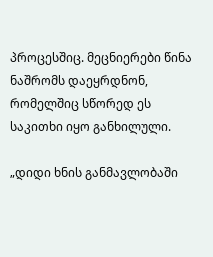პროცესშიც. მეცნიერები წინა ნაშრომს დაეყრდნონ, რომელშიც სწორედ ეს საკითხი იყო განხილული.

„დიდი ხნის განმავლობაში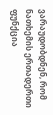ვარაუდობდნენ, რომ ნათხემის ერთადერთი ფუნქცია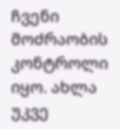ჩვენი მოძრაობის კონტროლი იყო. ახლა უკვე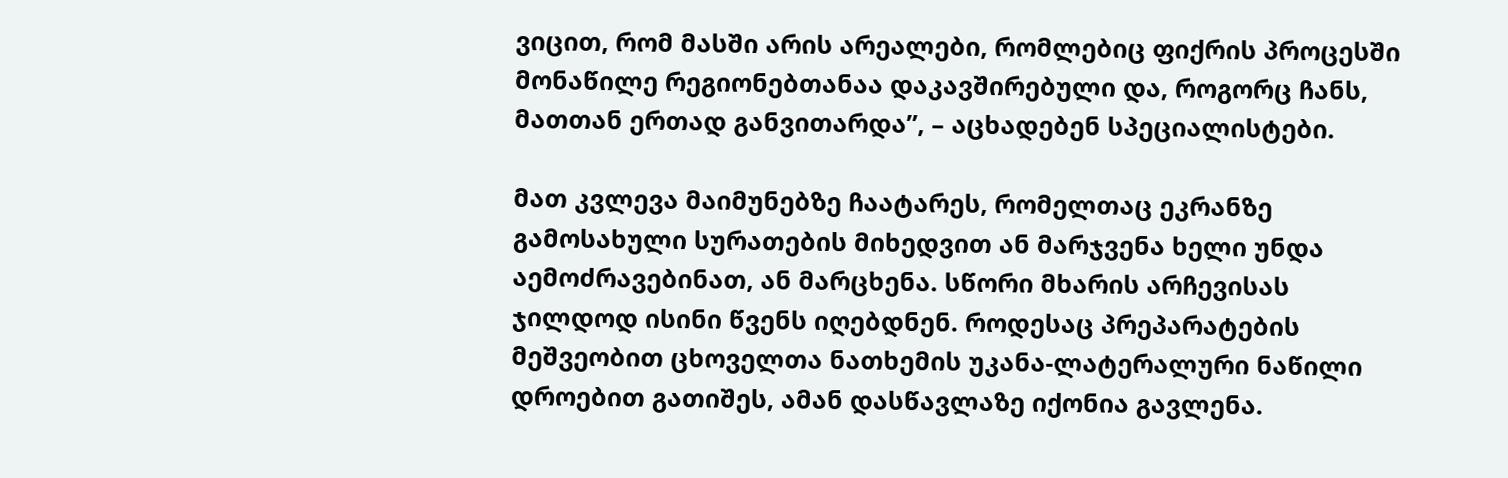ვიცით, რომ მასში არის არეალები, რომლებიც ფიქრის პროცესში მონაწილე რეგიონებთანაა დაკავშირებული და, როგორც ჩანს, მათთან ერთად განვითარდა”, – აცხადებენ სპეციალისტები.

მათ კვლევა მაიმუნებზე ჩაატარეს, რომელთაც ეკრანზე გამოსახული სურათების მიხედვით ან მარჯვენა ხელი უნდა აემოძრავებინათ, ან მარცხენა. სწორი მხარის არჩევისას ჯილდოდ ისინი წვენს იღებდნენ. როდესაც პრეპარატების მეშვეობით ცხოველთა ნათხემის უკანა-ლატერალური ნაწილი დროებით გათიშეს, ამან დასწავლაზე იქონია გავლენა.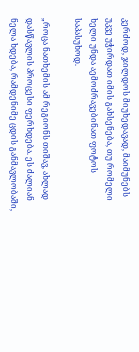კერძოდ, ჯილდოს მიუხედავად, მაიმუნებს უკვე უჭირდათ იმის გახსენება, თუ რომელი ხელი უნდა აემოძრავებინათ ფოტოს საპასუხოდ.

„როცა ნათხემის ამ რეგიონს თიშავ, ახლად დასწავლის პროცესი ფერხდება. ეს ძალიან ნელა ხდება, რამდენიმე ცდის განმავლობაში,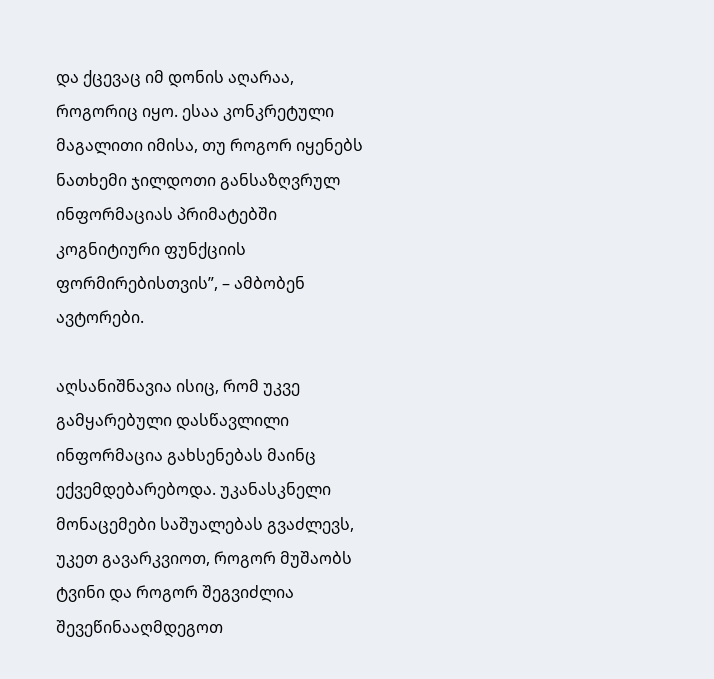და ქცევაც იმ დონის აღარაა, როგორიც იყო. ესაა კონკრეტული მაგალითი იმისა, თუ როგორ იყენებს ნათხემი ჯილდოთი განსაზღვრულ ინფორმაციას პრიმატებში კოგნიტიური ფუნქციის ფორმირებისთვის”, – ამბობენ ავტორები.

აღსანიშნავია ისიც, რომ უკვე გამყარებული დასწავლილი ინფორმაცია გახსენებას მაინც ექვემდებარებოდა. უკანასკნელი მონაცემები საშუალებას გვაძლევს, უკეთ გავარკვიოთ, როგორ მუშაობს ტვინი და როგორ შეგვიძლია შევეწინააღმდეგოთ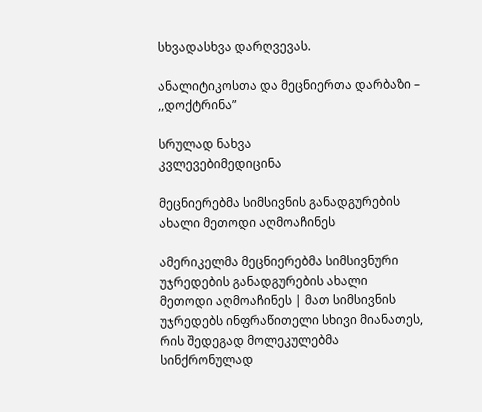სხვადასხვა დარღვევას.

ანალიტიკოსთა და მეცნიერთა დარბაზი – ,,დოქტრინა”

სრულად ნახვა
კვლევებიმედიცინა

მეცნიერებმა სიმსივნის განადგურების ახალი მეთოდი აღმოაჩინეს

ამერიკელმა მეცნიერებმა სიმსივნური უჯრედების განადგურების ახალი მეთოდი აღმოაჩინეს | მათ სიმსივნის უჯრედებს ინფრაწითელი სხივი მიანათეს, რის შედეგად მოლეკულებმა სინქრონულად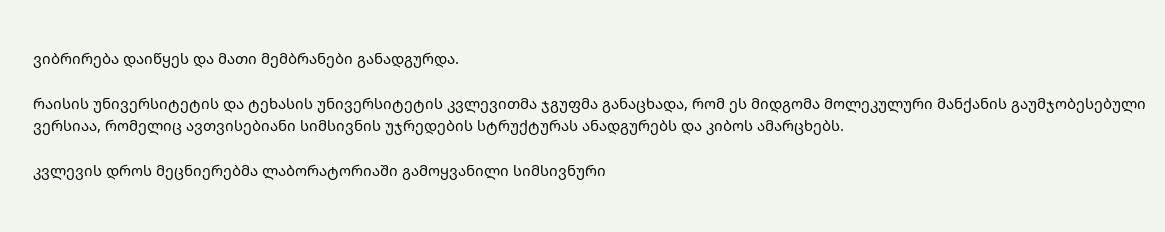ვიბრირება დაიწყეს და მათი მემბრანები განადგურდა.

რაისის უნივერსიტეტის და ტეხასის უნივერსიტეტის კვლევითმა ჯგუფმა განაცხადა, რომ ეს მიდგომა მოლეკულური მანქანის გაუმჯობესებული ვერსიაა, რომელიც ავთვისებიანი სიმსივნის უჯრედების სტრუქტურას ანადგურებს და კიბოს ამარცხებს.

კვლევის დროს მეცნიერებმა ლაბორატორიაში გამოყვანილი სიმსივნური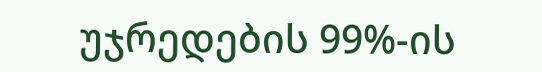უჯრედების 99%-ის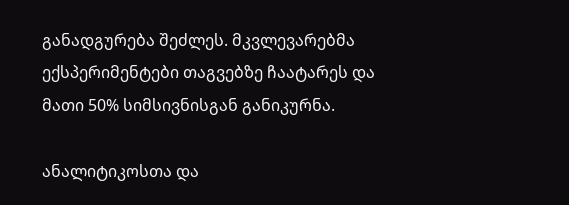განადგურება შეძლეს. მკვლევარებმა ექსპერიმენტები თაგვებზე ჩაატარეს და მათი 50% სიმსივნისგან განიკურნა.

ანალიტიკოსთა და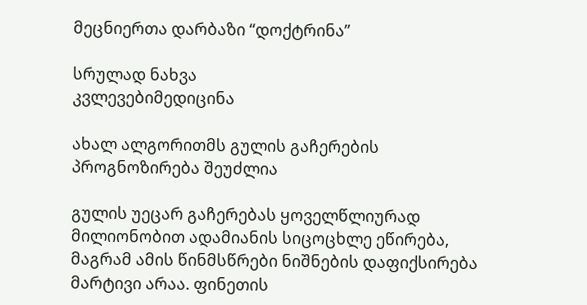მეცნიერთა დარბაზი “დოქტრინა”

სრულად ნახვა
კვლევებიმედიცინა

ახალ ალგორითმს გულის გაჩერების პროგნოზირება შეუძლია

გულის უეცარ გაჩერებას ყოველწლიურად მილიონობით ადამიანის სიცოცხლე ეწირება, მაგრამ ამის წინმსწრები ნიშნების დაფიქსირება მარტივი არაა. ფინეთის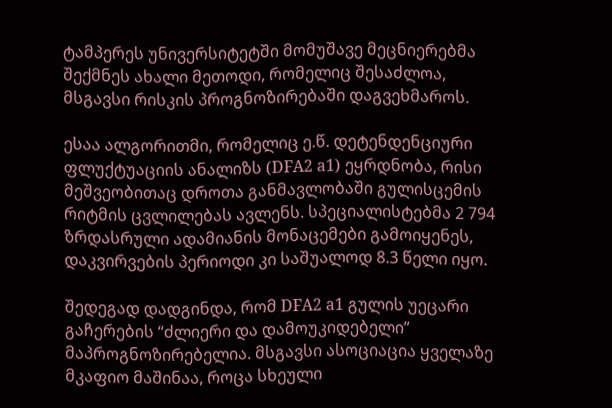ტამპერეს უნივერსიტეტში მომუშავე მეცნიერებმა შექმნეს ახალი მეთოდი, რომელიც შესაძლოა, მსგავსი რისკის პროგნოზირებაში დაგვეხმაროს.

ესაა ალგორითმი, რომელიც ე.წ. დეტენდენციური ფლუქტუაციის ანალიზს (DFA2 a1) ეყრდნობა, რისი მეშვეობითაც დროთა განმავლობაში გულისცემის რიტმის ცვლილებას ავლენს. სპეციალისტებმა 2 794 ზრდასრული ადამიანის მონაცემები გამოიყენეს, დაკვირვების პერიოდი კი საშუალოდ 8.3 წელი იყო.

შედეგად დადგინდა, რომ DFA2 a1 გულის უეცარი გაჩერების “ძლიერი და დამოუკიდებელი” მაპროგნოზირებელია. მსგავსი ასოციაცია ყველაზე მკაფიო მაშინაა, როცა სხეული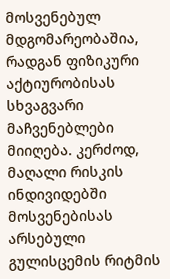მოსვენებულ მდგომარეობაშია, რადგან ფიზიკური აქტიურობისას სხვაგვარი მაჩვენებლები მიიღება. კერძოდ, მაღალი რისკის ინდივიდებში მოსვენებისას არსებული გულისცემის რიტმის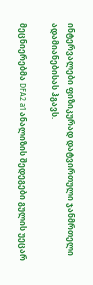ინტერვალები ფიზიკურად დატვირთული ჯანმრთელი ადამიანებისას ჰგავს.

მეცნიერებმა DFA2 a1 ანალიზის შედეგები გულის უეცარ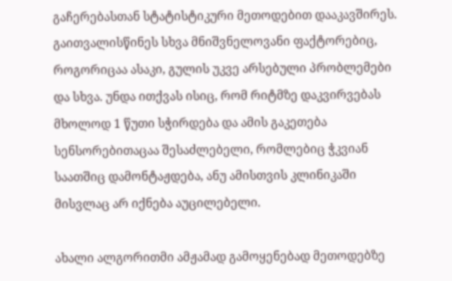გაჩერებასთან სტატისტიკური მეთოდებით დააკავშირეს. გაითვალისწინეს სხვა მნიშვნელოვანი ფაქტორებიც, როგორიცაა ასაკი, გულის უკვე არსებული პრობლემები და სხვა. უნდა ითქვას ისიც, რომ რიტმზე დაკვირვებას მხოლოდ 1 წუთი სჭირდება და ამის გაკეთება სენსორებითაცაა შესაძლებელი, რომლებიც ჭკვიან საათშიც დამონტაჟდება, ანუ ამისთვის კლინიკაში მისვლაც არ იქნება აუცილებელი.

ახალი ალგორითმი ამჟამად გამოყენებად მეთოდებზე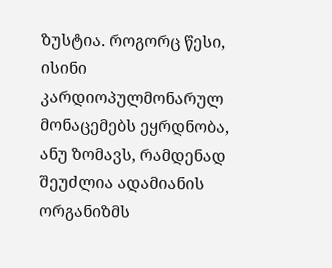ზუსტია. როგორც წესი, ისინი კარდიოპულმონარულ მონაცემებს ეყრდნობა, ანუ ზომავს, რამდენად შეუძლია ადამიანის ორგანიზმს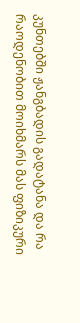კუნთებში ჟანგბადის გადატანა და რა რაოდენობით მოიხმარს მას ფიზიკური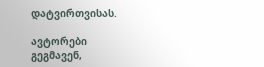დატვირთვისას.

ავტორები გეგმავენ,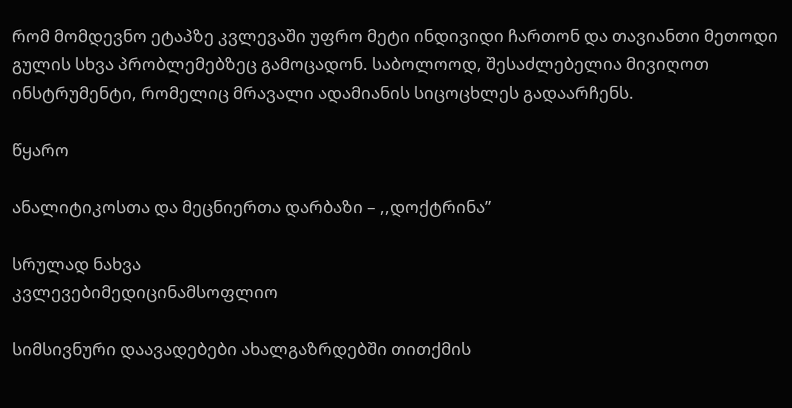რომ მომდევნო ეტაპზე კვლევაში უფრო მეტი ინდივიდი ჩართონ და თავიანთი მეთოდი გულის სხვა პრობლემებზეც გამოცადონ. საბოლოოდ, შესაძლებელია მივიღოთ ინსტრუმენტი, რომელიც მრავალი ადამიანის სიცოცხლეს გადაარჩენს.

წყარო

ანალიტიკოსთა და მეცნიერთა დარბაზი – ,,დოქტრინა”

სრულად ნახვა
კვლევებიმედიცინამსოფლიო

სიმსივნური დაავადებები ახალგაზრდებში თითქმის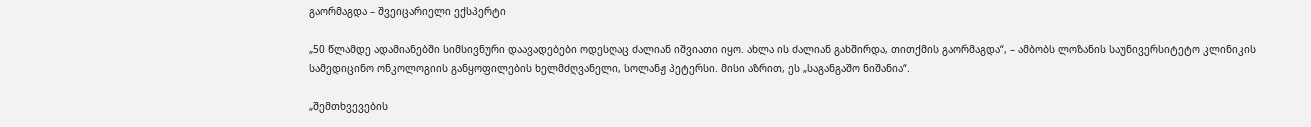გაორმაგდა – შვეიცარიელი ექსპერტი

„50 წლამდე ადამიანებში სიმსივნური დაავადებები ოდესღაც ძალიან იშვიათი იყო. ახლა ის ძალიან გახშირდა, თითქმის გაორმაგდა“, – ამბობს ლოზანის საუნივერსიტეტო კლინიკის სამედიცინო ონკოლოგიის განყოფილების ხელმძღვანელი, სოლანჟ პეტერსი. მისი აზრით, ეს „საგანგაშო ნიშანია“.

„შემთხვევების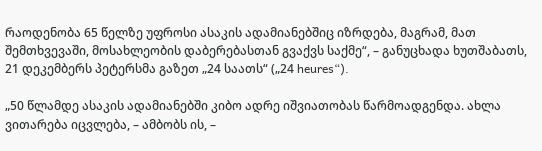რაოდენობა 65 წელზე უფროსი ასაკის ადამიანებშიც იზრდება, მაგრამ, მათ შემთხვევაში, მოსახლეობის დაბერებასთან გვაქვს საქმე“, – განუცხადა ხუთშაბათს, 21 დეკემბერს პეტერსმა გაზეთ „24 საათს“ („24 heures“).

„50 წლამდე ასაკის ადამიანებში კიბო ადრე იშვიათობას წარმოადგენდა. ახლა ვითარება იცვლება, – ამბობს ის, –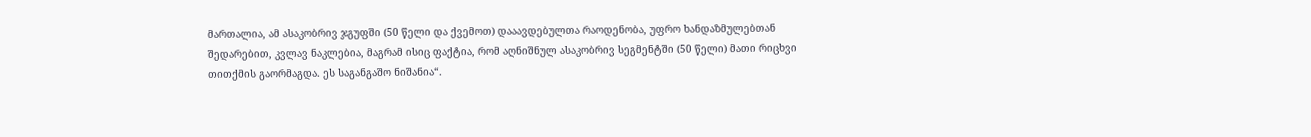მართალია, ამ ასაკობრივ ჯგუფში (50 წელი და ქვემოთ) დააავდებულთა რაოდენობა, უფრო ხანდაზმულებთან შედარებით, კვლავ ნაკლებია, მაგრამ ისიც ფაქტია, რომ აღნიშნულ ასაკობრივ სეგმენტში (50 წელი) მათი რიცხვი თითქმის გაორმაგდა. ეს საგანგაშო ნიშანია“.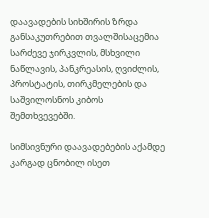დაავადების სიხშირის ზრდა განსაკუთრებით თვალშისაცემია სარძევე ჯირკვლის, მსხვილი ნაწლავის, პანკრეასის, ღვიძლის, პროსტატის, თირკმელების და საშვილოსნოს კიბოს შემთხვევებში.

სიმსივნური დაავადებების აქამდე კარგად ცნობილ ისეთ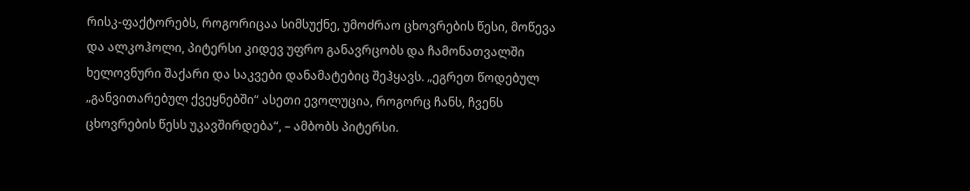რისკ-ფაქტორებს, როგორიცაა სიმსუქნე, უმოძრაო ცხოვრების წესი, მოწევა და ალკოჰოლი, პიტერსი კიდევ უფრო განავრცობს და ჩამონათვალში ხელოვნური შაქარი და საკვები დანამატებიც შეჰყავს. „ეგრეთ წოდებულ „განვითარებულ ქვეყნებში“ ასეთი ევოლუცია, როგორც ჩანს, ჩვენს ცხოვრების წესს უკავშირდება“, – ამბობს პიტერსი.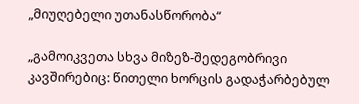„მიუღებელი უთანასწორობა“

„გამოიკვეთა სხვა მიზეზ-შედეგობრივი კავშირებიც: წითელი ხორცის გადაჭარბებულ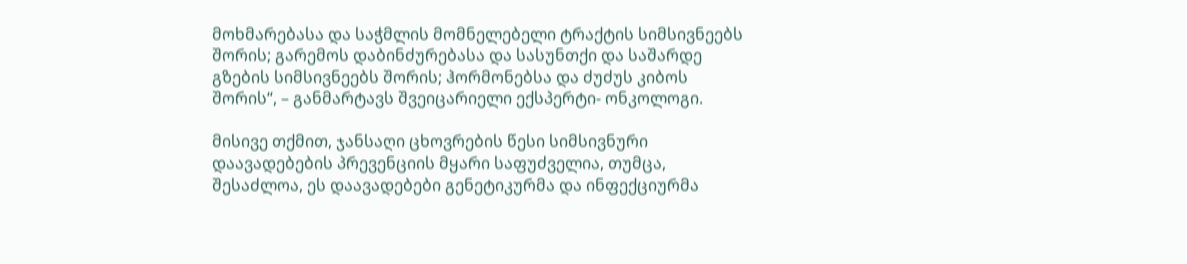მოხმარებასა და საჭმლის მომნელებელი ტრაქტის სიმსივნეებს შორის; გარემოს დაბინძურებასა და სასუნთქი და საშარდე გზების სიმსივნეებს შორის; ჰორმონებსა და ძუძუს კიბოს შორის“, – განმარტავს შვეიცარიელი ექსპერტი- ონკოლოგი.

მისივე თქმით, ჯანსაღი ცხოვრების წესი სიმსივნური დაავადებების პრევენციის მყარი საფუძველია, თუმცა, შესაძლოა, ეს დაავადებები გენეტიკურმა და ინფექციურმა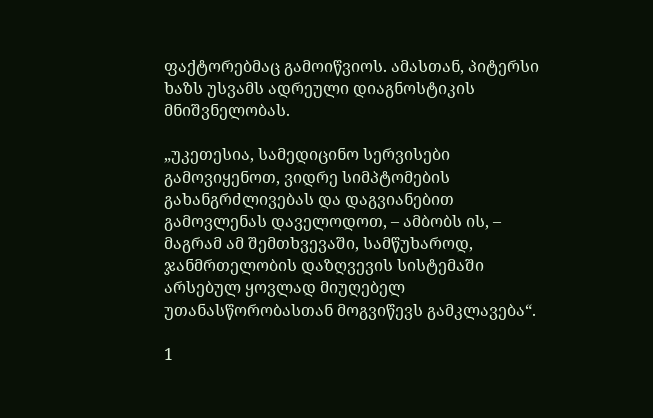ფაქტორებმაც გამოიწვიოს. ამასთან, პიტერსი ხაზს უსვამს ადრეული დიაგნოსტიკის მნიშვნელობას.

„უკეთესია, სამედიცინო სერვისები გამოვიყენოთ, ვიდრე სიმპტომების გახანგრძლივებას და დაგვიანებით გამოვლენას დაველოდოთ, – ამბობს ის, – მაგრამ ამ შემთხვევაში, სამწუხაროდ, ჯანმრთელობის დაზღვევის სისტემაში არსებულ ყოვლად მიუღებელ უთანასწორობასთან მოგვიწევს გამკლავება“.

1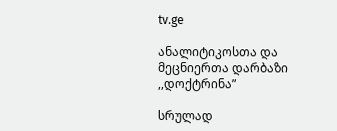tv.ge

ანალიტიკოსთა და მეცნიერთა დარბაზი ,,დოქტრინა”

სრულად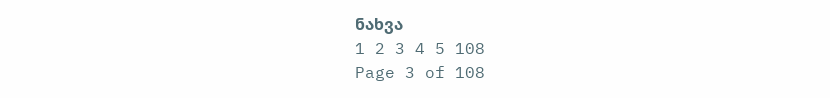ნახვა
1 2 3 4 5 108
Page 3 of 108